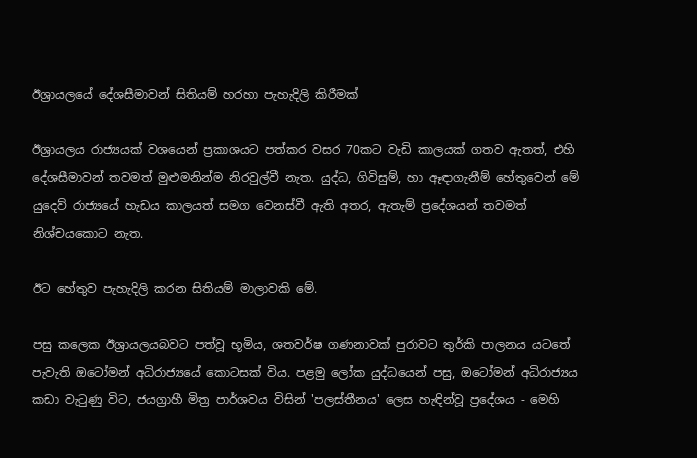ඊශ්‍රායලයේ දේශසීමාවන් සිතියම් හරහා පැහැදිලි කිරීමක්

ඊශ්‍රායලය රාජ්‍යයක් වශයෙන් ප්‍රකාශයට පත්කර වසර 70කට වැඩි කාලයක් ගතව ඇතත්, එහි දේශසීමාවන් තවමත් මුළුමනින්ම නිරවුල්වී නැත. යුද්ධ, ගිවිසුම්, හා ඈඳාගැනීම් හේතුවෙන් මේ යුදෙව් රාජ්‍යයේ හැඩය කාලයත් සමග වෙනස්වී ඇති අතර, ඇතැම් ප්‍රදේශයන් තවමත් නිශ්චයකොට නැත.

ඊට හේතුව පැහැදිලි කරන සිතියම් මාලාවකි මේ.

පසු කලෙක ඊශ්‍රායලයබවට පත්වූ භූමිය, ශතවර්ෂ ගණනාවක් පුරාවට තුර්කි පාලනය යටතේ පැවැති ඔටෝමන් අධිරාජ්‍යයේ කොටසක් විය. පළමු ලෝක යුද්ධයෙන් පසු, ඔටෝමන් අධිරාජ්‍යය කඩා වැටුණු විට, ජයග්‍රාහී මිත්‍ර පාර්ශවය විසින් 'පලස්තීනය' ලෙස හැඳින්වූ ප්‍රදේශය - මෙහි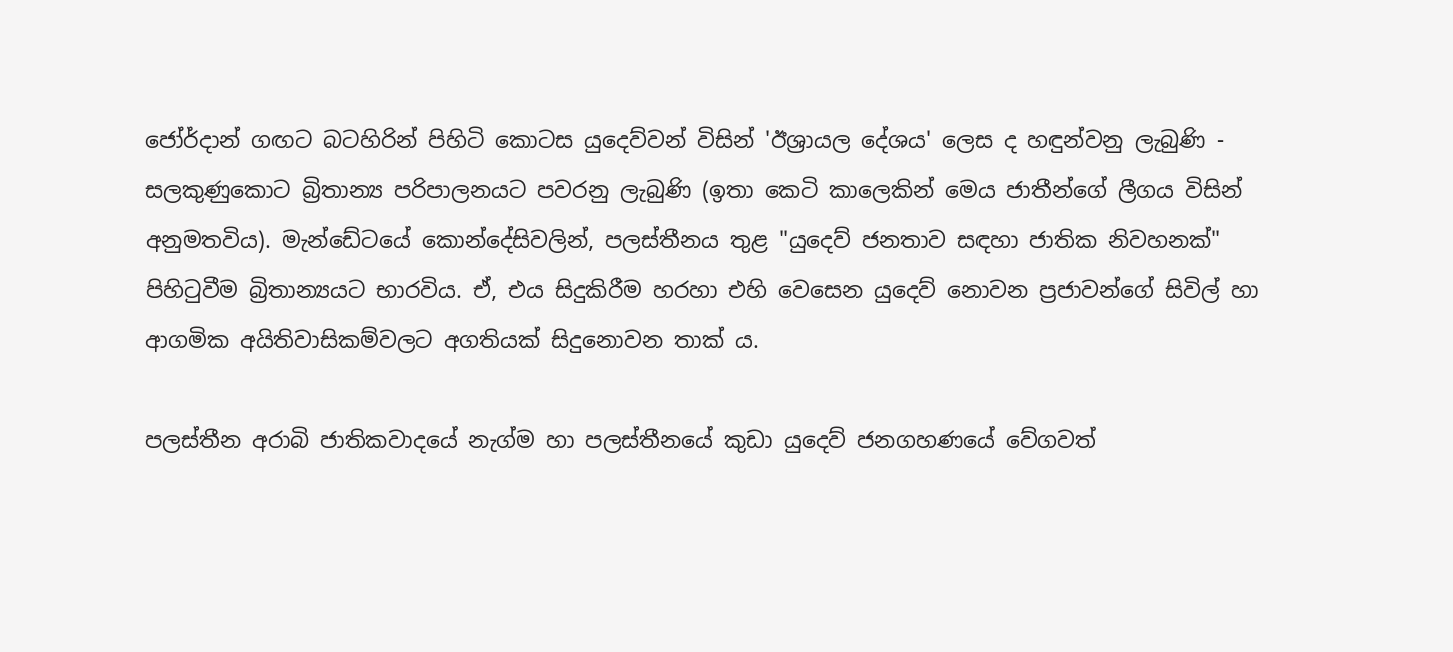ජෝර්දාන් ගඟට බටහිරින් පිහිටි කොටස යුදෙව්වන් විසින් 'ඊශ්‍රායල දේශය' ලෙස ද හඳුන්වනු ලැබුණි - සලකුණුකොට බ්‍රිතාන්‍ය පරිපාලනයට පවරනු ලැබුණි (ඉතා කෙටි කාලෙකින් මෙය ජාතීන්ගේ ලීගය විසින් අනුමතවිය). මැන්ඩේටයේ කොන්දේසිවලින්, පලස්තීනය තුළ "යුදෙව් ජනතාව සඳහා ජාතික නිවහනක්" පිහිටුවීම බ්‍රිතාන්‍යයට භාරවිය. ඒ, එය සිදුකිරීම හරහා එහි වෙසෙන යුදෙව් නොවන ප්‍රජාවන්ගේ සිවිල් හා ආගමික අයිතිවාසිකම්වලට අගතියක් සිදුනොවන තාක් ය.

පලස්තීන අරාබි ජාතිකවාදයේ නැග්ම හා පලස්තීනයේ කුඩා යුදෙව් ජනගහණයේ වේගවත්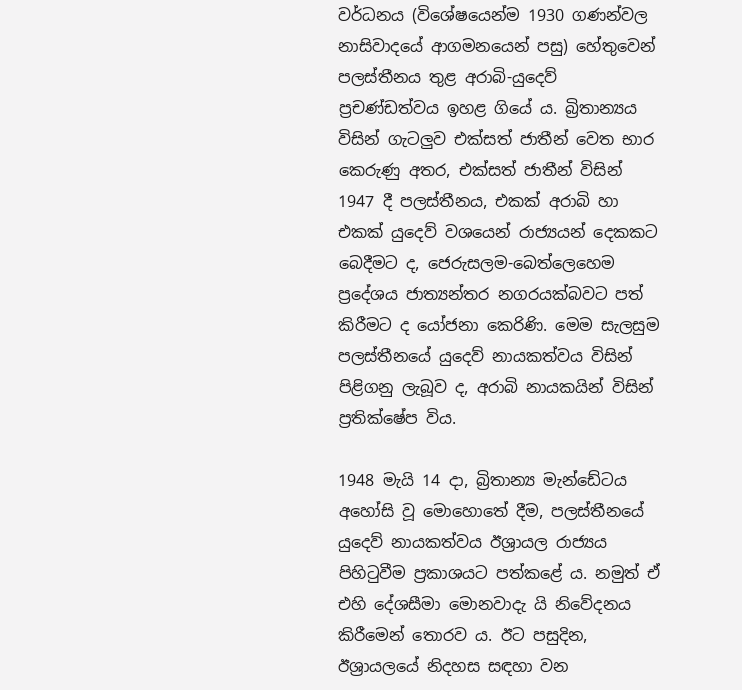වර්ධනය (විශේෂයෙන්ම 1930 ගණන්වල නාසිවාදයේ ආගමනයෙන් පසු) හේතුවෙන් පලස්තීනය තුළ අරාබි-යුදෙව් ප්‍රචණ්ඩත්වය ඉහළ ගියේ ය. බ්‍රිතාන්‍යය විසින් ගැටලුව එක්සත් ජාතීන් වෙත භාර කෙරුණු අතර, එක්සත් ජාතීන් විසින් 1947 දී පලස්තීනය, එකක් අරාබි හා එකක් යුදෙව් වශයෙන් රාජ්‍යයන් දෙකකට බෙදීමට ද, ජෙරුසලම-බෙත්ලෙහෙම ප්‍රදේශය ජාත්‍යන්තර නගරයක්බවට පත් කිරීමට ද යෝජනා කෙරිණි. මෙම සැලසුම පලස්තීනයේ යුදෙව් නායකත්වය විසින් පිළිගනු ලැබූව ද, අරාබි නායකයින් විසින් ප්‍රතික්ෂේප විය.

1948 මැයි 14 දා, බ්‍රිතාන්‍ය මැන්ඩේටය අහෝසි වූ මොහොතේ දීම, පලස්තීනයේ යුදෙව් නායකත්වය ඊශ්‍රායල රාජ්‍යය පිහිටුවීම ප්‍රකාශයට පත්කළේ ය. නමුත් ඒ එහි දේශසීමා මොනවාදැ යි නිවේදනය කිරීමෙන් තොරව ය. ඊට පසුදින, ඊශ්‍රායලයේ නිදහස සඳහා වන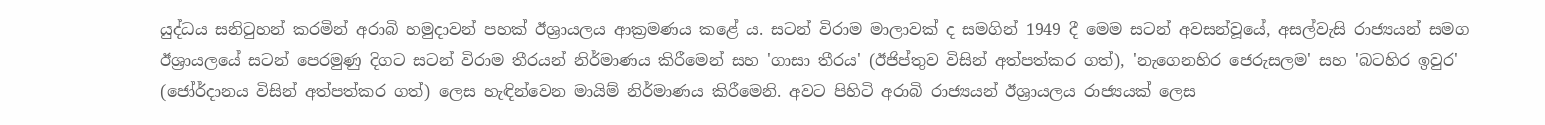යුද්ධය සනිටුහන් කරමින් අරාබි හමුදාවන් පහක් ඊශ්‍රායලය ආක්‍රමණය කළේ ය. සටන් විරාම මාලාවක් ද සමගින් 1949 දී මෙම සටන් අවසන්වූයේ, අසල්වැසි රාජ්‍යයන් සමග ඊශ්‍රායලයේ සටන් පෙරමුණු දිගට සටන් විරාම තීරයන් නිර්මාණය කිරීමෙන් සහ 'ගාසා තීරය' (ඊජිප්තුව විසින් අත්පත්කර ගත්), 'නැගෙනහිර ජෙරුසලම' සහ 'බටහිර ඉවුර' (ජෝර්දානය විසින් අත්පත්කර ගත්) ලෙස හැඳින්වෙන මායිම් නිර්මාණය කිරීමෙනි. අවට පිහිටි අරාබි රාජ්‍යයන් ඊශ්‍රායලය රාජ්‍යයක් ලෙස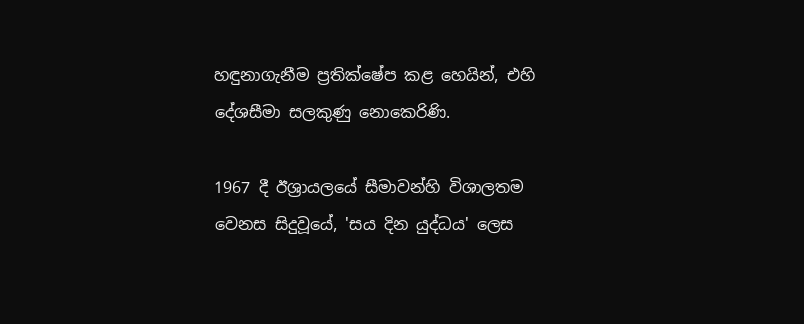හඳුනාගැනීම ප්‍රතික්ෂේප කළ හෙයින්, එහි දේශසීමා සලකුණු නොකෙරිණි.

1967 දී ඊශ්‍රායලයේ සීමාවන්හි විශාලතම වෙනස සිදුවූයේ, 'සය දින යුද්ධය' ලෙස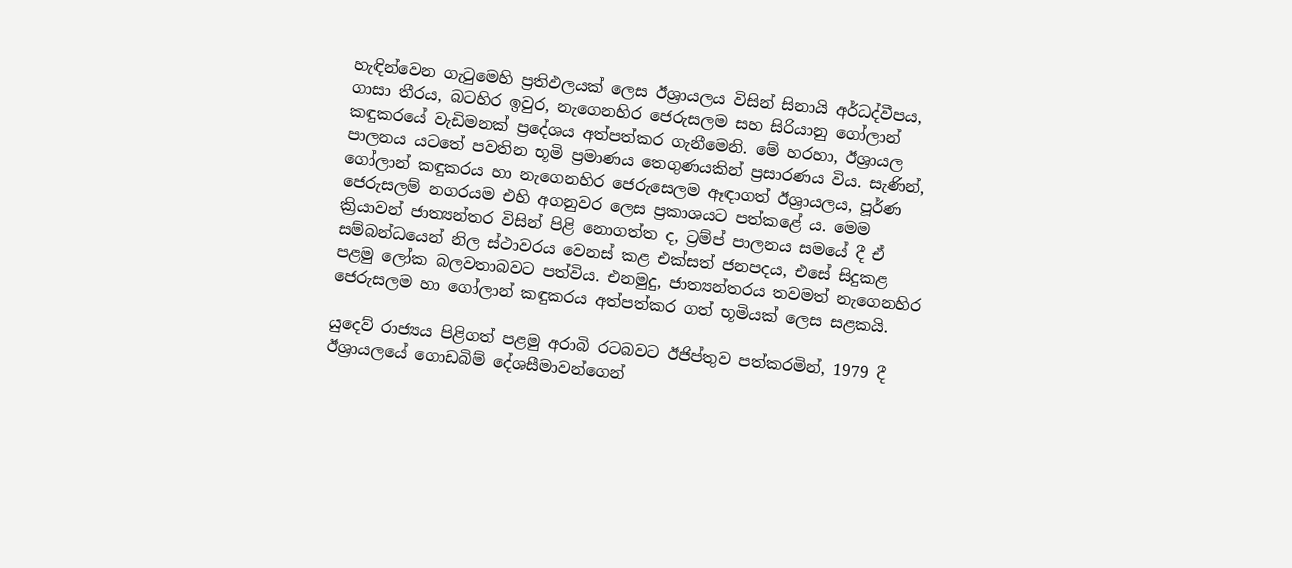හැඳින්වෙන ගැටුමෙහි ප්‍රතිඵලයක් ලෙස ඊශ්‍රායලය විසින් සිනායි අර්ධද්වීපය, ගාසා තීරය, බටහිර ඉවුර, නැගෙනහිර ජෙරුසලම සහ සිරියානු ගෝලාන් කඳුකරයේ වැඩිමනක් ප්‍රදේශය අත්පත්කර ගැනීමෙනි. මේ හරහා, ඊශ්‍රායල පාලනය යටතේ පවතින භූමි ප්‍රමාණය තෙගුණයකින් ප්‍රසාරණය විය. සැණින්, ගෝලාන් කඳුකරය හා නැගෙනහිර ජෙරුසෙලම ඈඳාගත් ඊශ්‍රායලය, පූර්ණ ජෙරුසලම් නගරයම එහි අගනුවර ලෙස ප්‍රකාශයට පත්කළේ ය. මෙම ක්‍රියාවන් ජාත්‍යන්තර විසින් පිළි නොගත්ත ද, ට්‍රම්ප් පාලනය සමයේ දී ඒ සම්බන්ධයෙන් නිල ස්ථාවරය වෙනස් කළ එක්සත් ජනපදය, එසේ සිදුකළ පළමු ලෝක බලවතාබවට පත්විය. එනමුදු, ජාත්‍යන්තරය තවමත් නැගෙනහිර ජෙරුසලම හා ගෝලාන් කඳුකරය අත්පත්කර ගත් භූමියක් ලෙස සළකයි.

යුදෙව් රාජ්‍යය පිළිගත් පළමු අරාබි රටබවට ඊජිප්තුව පත්කරමින්, 1979 දී ඊශ්‍රායලයේ ගොඩබිම් දේශසීමාවන්ගෙන්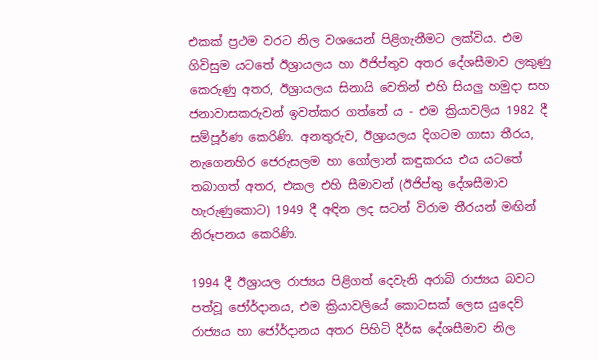එකක් ප්‍රථම වරට නිල වශයෙන් පිළිගැනීමට ලක්විය. එම ගිවිසුම යටතේ ඊශ්‍රායලය හා ඊජිප්තුව අතර දේශසීමාව ලකුණු කෙරුණු අතර, ඊශ්‍රායලය සිනායි වෙතින් එහි සියලු හමුදා සහ ජනාවාසකරුවන් ඉවත්කර ගත්තේ ය - එම ක්‍රියාවලිය 1982 දී සම්පූර්ණ කෙරිණි. අනතුරුව, ඊශ්‍රායලය දිගටම ගාසා තීරය, නැගෙනහිර ජෙරුසලම හා ගෝලාන් කඳුකරය එය යටතේ තබාගත් අතර, එකල එහි සීමාවන් (ඊජිප්තු දේශසීමාව හැරුණුකොට) 1949 දී අඳින ලද සටන් විරාම තීරයන් මඟින් නිරූපනය කෙරිණි.

1994 දී ඊශ්‍රායල රාජ්‍යය පිළිගත් දෙවැනි අරාබි රාජ්‍යය බවට පත්වූ ජෝර්දානය, එම ක්‍රියාවලියේ කොටසක් ලෙස යුදෙව් රාජ්‍යය හා ජෝර්දානය අතර පිහිටි දීර්ඝ දේශසීමාව නිල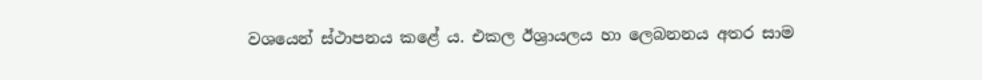වශයෙන් ස්ථාපනය කළේ ය. එකල ඊශ්‍රායලය හා ලෙබනනය අතර සාම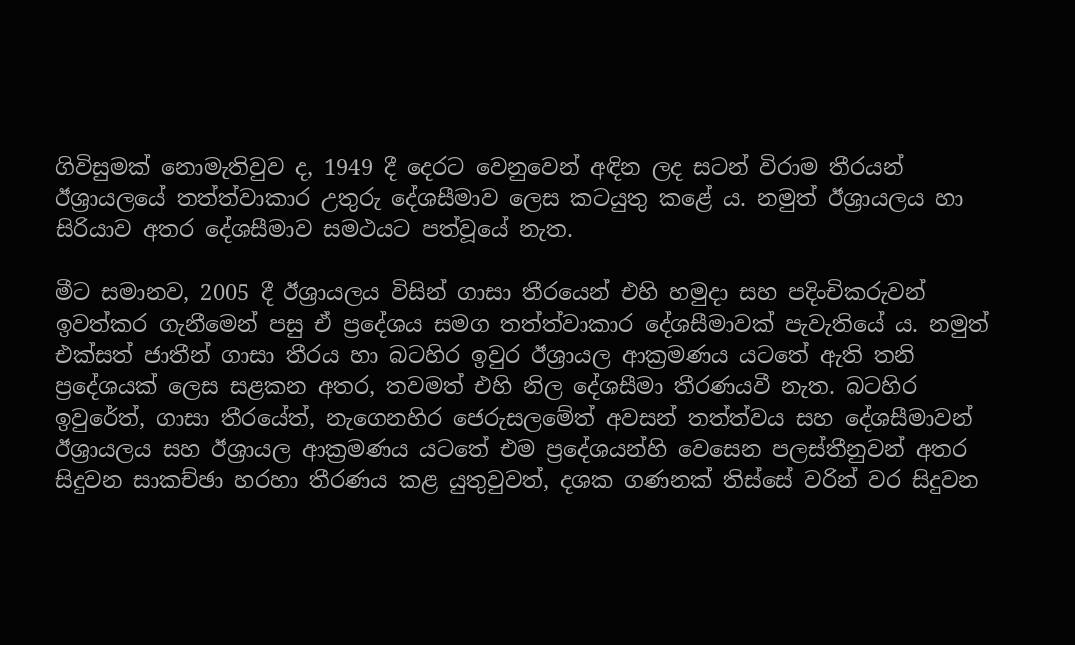ගිවිසුමක් නොමැතිවුව ද, 1949 දී දෙරට වෙනුවෙන් අඳින ලද සටන් විරාම තීරයන් ඊශ්‍රායලයේ තත්ත්වාකාර උතුරු දේශසීමාව ලෙස කටයුතු කළේ ය. නමුත් ඊශ්‍රායලය හා සිරියාව අතර දේශසීමාව සමථයට පත්වූයේ නැත.

මීට සමානව, 2005 දී ඊශ්‍රායලය විසින් ගාසා තීරයෙන් එහි හමුදා සහ පදිංචිකරුවන් ඉවත්කර ගැනීමෙන් පසු ඒ ප්‍රදේශය සමග තත්ත්වාකාර දේශසීමාවක් පැවැතියේ ය. නමුත් එක්සත් ජාතීන් ගාසා තීරය හා බටහිර ඉවුර ඊශ්‍රායල ආක්‍රමණය යටතේ ඇති තනි ප්‍රදේශයක් ලෙස සළකන අතර, තවමත් එහි නිල දේශසීමා තීරණයවී නැත. බටහිර ඉවුරේත්, ගාසා තීරයේත්, නැගෙනහිර ජෙරුසලමේත් අවසන් තත්ත්වය සහ දේශසීමාවන් ඊශ්‍රායලය සහ ඊශ්‍රායල ආක්‍රමණය යටතේ එම ප්‍රදේශයන්හි වෙසෙන පලස්තීනුවන් අතර සිදුවන සාකච්ඡා හරහා තීරණය කළ යුතුවුවත්, දශක ගණනක් තිස්සේ වරින් වර සිදුවන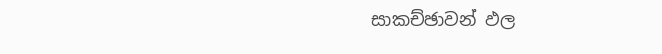සාකච්ඡාවන් ඵල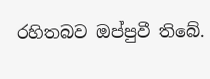රහිතබව ඔප්පුවී තිබේ.